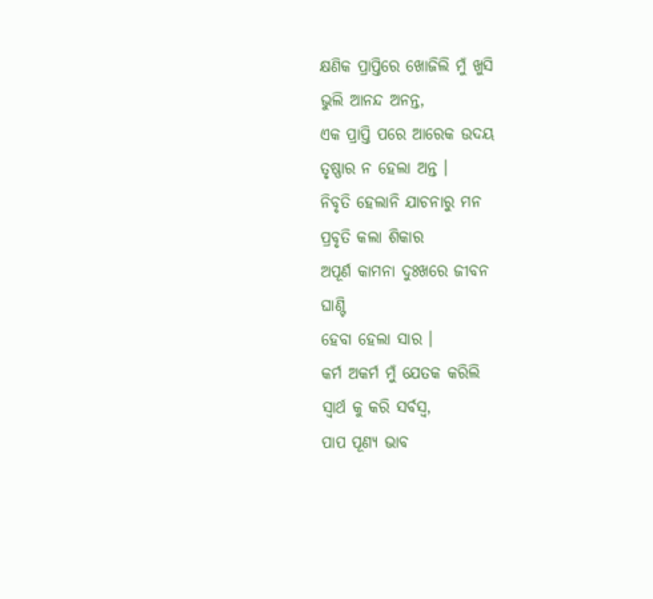କ୍ଷଣିକ ପ୍ରାପ୍ତିରେ ଖୋଜିଲି ମୁଁ ଖୁସି
ଭୁଲି ଆନନ୍ଦ ଅନନ୍ତ,
ଏକ ପ୍ରାପ୍ତି ପରେ ଆରେକ ଉଦୟ
ତୃଷ୍ଣାର ନ ହେଲା ଅନ୍ତ ।
ନିବୃତି ହେଲାନି ଯାଚନାରୁ ମନ
ପ୍ରବୃତି କଲା ଶିକାର
ଅପୂର୍ଣ କାମନା ଦୁଃଖରେ ଜୀବନ
ଘାଣ୍ଟି
ହେବା ହେଲା ସାର ।
କର୍ମ ଅକର୍ମ ମୁଁ ଯେତକ କରିଲି
ସ୍ଵାର୍ଥ କୁ କରି ସର୍ବସ୍ଵ,
ପାପ ପୂଣ୍ୟ ଭାବ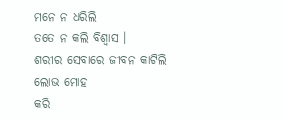ମନେ ନ ଧରିଲି
ତତେ ନ କଲି ବିଶ୍ଵାସ ।
ଶରୀର ସେବାରେ ଜୀବନ କାଟିଲି
ଲୋଭ ମୋହ
କରି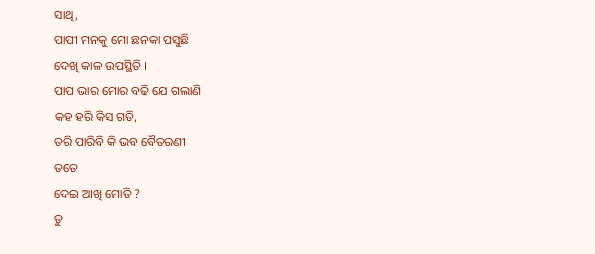ସାଥି,
ପାପୀ ମନକୁ ମୋ ଛନକା ପସୁଛି
ଦେଖି କାଳ ଉପସ୍ଥିତି ।
ପାପ ଭାର ମୋର ବଢି ଯେ ଗଲାଣି
କହ ହରି କିସ ଗତି,
ତରି ପାରିବି କି ଭବ ବୈତରଣୀ
ତତେ
ଦେଇ ଆଖି ମୋତି ?
ତୁ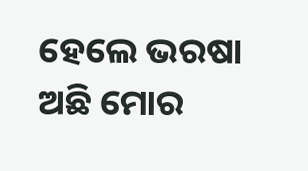ହେଲେ ଭରଷା ଅଛି ମୋର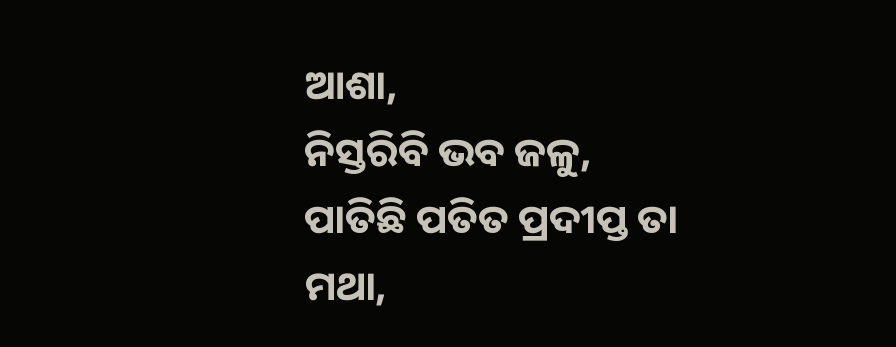ଆଶା,
ନିସ୍ତରିବି ଭବ ଜଳୁ,
ପାତିଛି ପତିତ ପ୍ରଦୀପ୍ତ ତା ମଥା,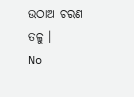ଉଠାଅ ଚରଣ ତଳୁ ।
No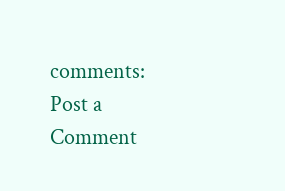comments:
Post a Comment